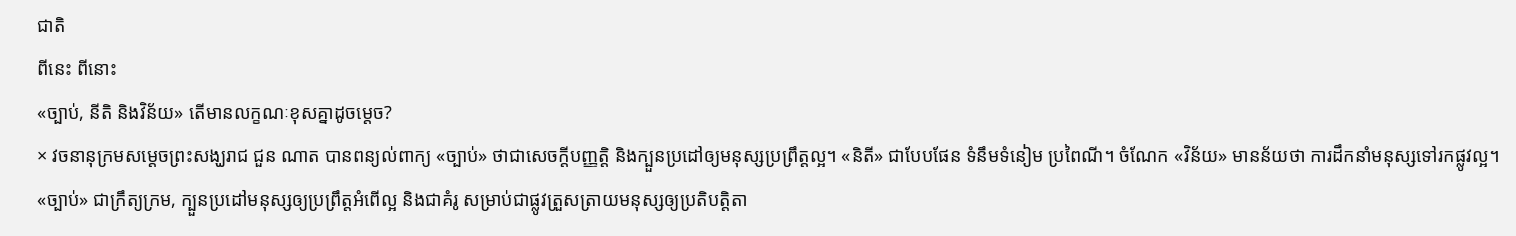ជាតិ
ពីនេះ ពីនោះ
«ច្បាប់, នីតិ និងវិន័យ» តើមានលក្ខណៈខុសគ្នាដូចម្តេច?
× វចនានុក្រមសម្តេចព្រះសង្ឃរាជ ជួន ណាត បានពន្យល់ពាក្យ «ច្បាប់» ថាជាសេចក្តីបញ្ញត្តិ និងក្បួនប្រដៅឲ្យមនុស្សប្រព្រឹត្តល្អ។ «និតី» ជាបែបផែន ទំនឹមទំនៀម ប្រពៃណី។ ចំណែក «វិន័យ» មានន័យថា ការដឹកនាំមនុស្សទៅរកផ្លូវល្អ។
«ច្បាប់» ជាក្រឹត្យក្រម, ក្បួនប្រដៅមនុស្សឲ្យប្រព្រឹត្តអំពើល្អ និងជាគំរូ សម្រាប់ជាផ្លូវត្រួសត្រាយមនុស្សឲ្យប្រតិបត្តិតា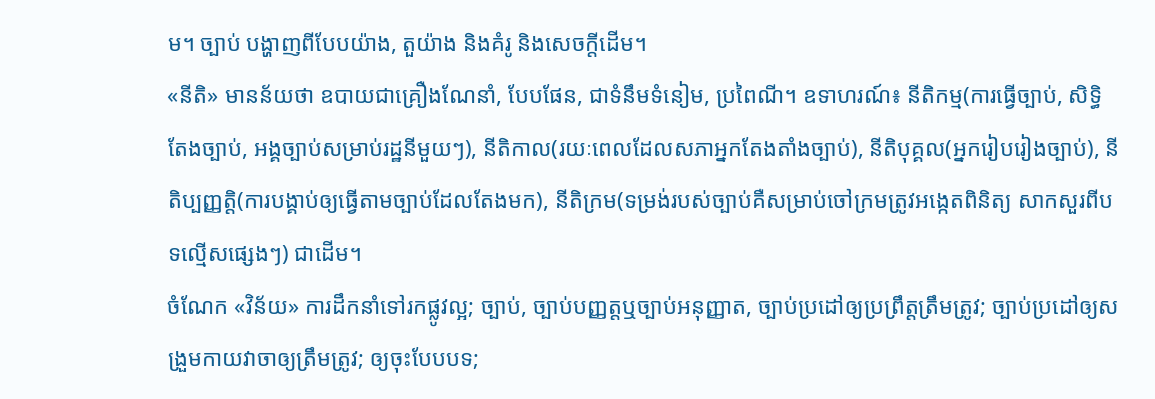ម។ ច្បាប់ បង្ហាញពីបែបយ៉ាង, តួយ៉ាង និងគំរូ និងសេចក្តីដើម។
«នីតិ» មានន័យថា ឧបាយជាគ្រឿងណែនាំ, បែបផែន, ជាទំនឹមទំនៀម, ប្រពៃណី។ ឧទាហរណ៍៖ នីតិកម្ម(ការធ្វើច្បាប់, សិទ្ធិតែងច្បាប់, អង្គច្បាប់សម្រាប់រដ្ឋនីមួយៗ), នីតិកាល(រយៈពេលដែលសភាអ្នកតែងតាំងច្បាប់), នីតិបុគ្គល(អ្នករៀបរៀងច្បាប់), នីតិប្បញ្ញតិ្ត(ការបង្គាប់ឲ្យធ្វើតាមច្បាប់ដែលតែងមក), នីតិក្រម(ទម្រង់របស់ច្បាប់គឺសម្រាប់ចៅក្រមត្រូវអង្កេតពិនិត្យ សាកសួរពីបទល្មើសផ្សេងៗ) ជាដើម។
ចំណែក «វិន័យ» ការដឹកនាំទៅរកផ្លូវល្អ; ច្បាប់, ច្បាប់បញ្ញត្តឬច្បាប់អនុញ្ញាត, ច្បាប់ប្រដៅឲ្យប្រព្រឹត្តត្រឹមត្រូវ; ច្បាប់ប្រដៅឲ្យសង្រួមកាយវាចាឲ្យត្រឹមត្រូវ; ឲ្យចុះបែបបទ;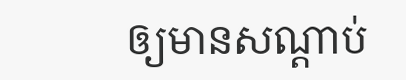ឲ្យមានសណ្ដាប់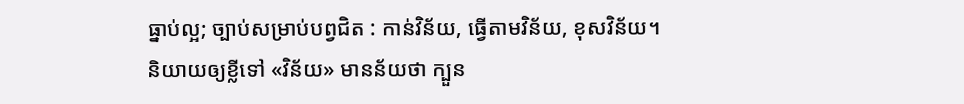ធ្នាប់ល្អ; ច្បាប់សម្រាប់បព្វជិត : កាន់វិន័យ, ធ្វើតាមវិន័យ, ខុសវិន័យ។ និយាយឲ្យខ្លីទៅ «វិន័យ» មានន័យថា ក្បួន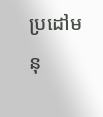ប្រដៅមនុ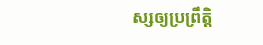ស្សឲ្យប្រព្រឹត្តិ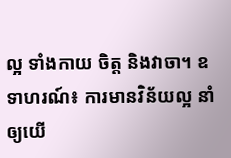ល្អ ទាំងកាយ ចិត្ត និងវាចា។ ឧទាហរណ៍៖ ការមានវិន័យល្អ នាំឲ្យយើ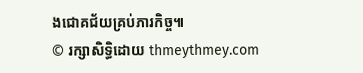ងជោគជ័យគ្រប់ភារកិច្ច៕
© រក្សាសិទ្ធិដោយ thmeythmey.com